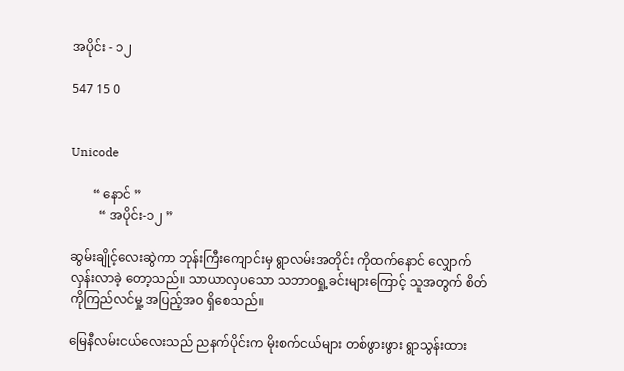အပိုင်း - ၁၂

547 15 0


Unicode

       “ နောင် ”
         “ အပိုင်း-၁၂ ”

ဆွမ်းချိုင့်လေးဆွဲကာ ဘုန်းကြီးကျောင်းမှ ရွာလမ်းအတိုင်း ကိုထက်နောင် လျှောက်လှန်းလာခဲ့ တော့သည်။ သာယာလှပသော သဘာဝရှု့ခင်းများကြောင့် သူအတွက် စိတ်ကိုကြည်လင်မှု့ အပြည့်အဝ ရှိစေသည်။

မြေနီလမ်းငယ်လေးသည် ညနက်ပိုင်းက မိုးစက်ငယ်များ တစ်ဖွားဖွား ရွာသွန်းထား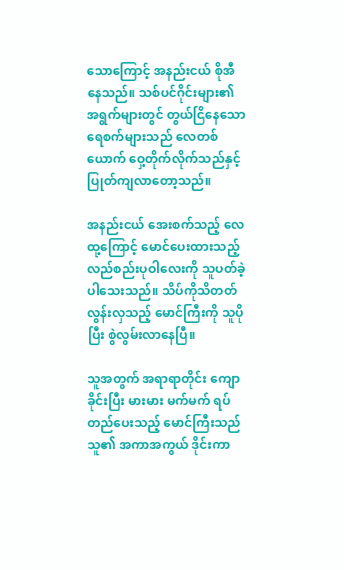သောကြောင့် အနည်းငယ် စိုအီနေသည်။ သစ်ပင်ဂိုင်းများ၏ အရွက်များတွင် တွယ်ငြိနေသော ရေစက်များသည် လေတစ်ယောက် ဝှေ့တိုက်လိုက်သည်နှင့် ပြုတ်ကျလာတော့သည်။

အနည်းငယ် အေးစက်သည့် လေထု့ကြောင့် မောင်ပေးထားသည့် လည်စည်းပုဝါလေးကို သူပတ်ခဲ့ပါသေးသည်။ သိပ်ကိုသိတတ် လွန်းလှသည့် မောင်ကြီးကို သူပိုပြီး စွဲလွမ်းလာနေပြီ။

သူအတွက် အရာရာတိုင်း ကျောခိုင်းပြီး မားမား မက်မက် ရပ်တည်ပေးသည့် မောင်ကြီးသည် သူ၏ အကာအကွယ် ဒိုင်းကာ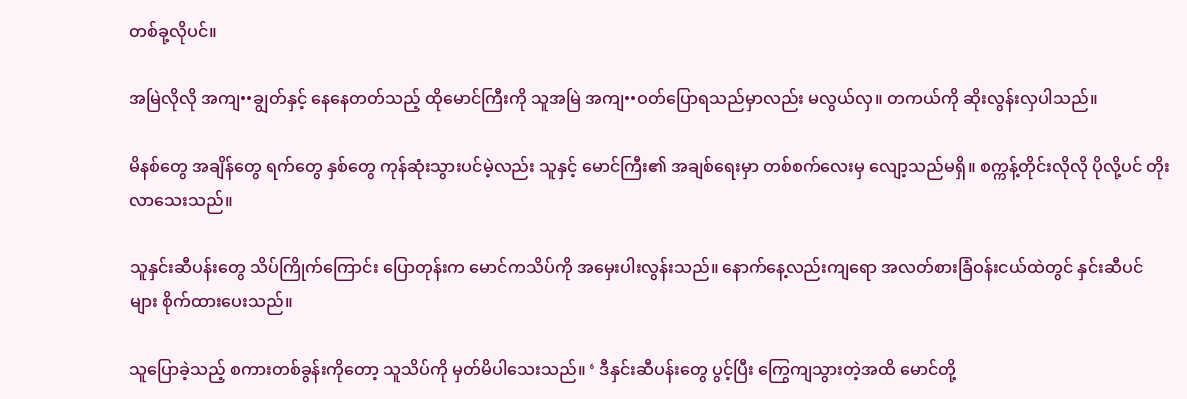တစ်ခု့လိုပင်။

အမြဲလိုလို အကျ••ချွတ်နှင့် နေနေတတ်သည့် ထိုမောင်ကြီးကို သူအမြဲ အကျ••ဝတ်ပြောရသည်မှာလည်း မလွယ်လှ။ တကယ်ကို ဆိုးလွန်းလှပါသည်။

မိနစ်တွေ အချိန်တွေ ရက်တွေ နှစ်တွေ ကုန်ဆုံးသွားပင်မဲ့လည်း သူနှင့် မောင်ကြီး၏ အချစ်ရေးမှာ တစ်စက်လေးမှ လျော့သည်မရှိ။ စက္ကန့်တိုင်းလိုလို ပိုလို့ပင် တိုးလာသေးသည်။

သူနှင်းဆီပန်းတွေ သိပ်ကြိုက်ကြောင်း ပြောတုန်းက မောင်ကသိပ်ကို အမှေးပါးလွန်းသည်။ နောက်နေ့လည်းကျရော အလတ်စားခြံဝန်းငယ်ထဲတွင် နှင်းဆီပင်များ စိုက်ထားပေးသည်။

သူပြောခဲ့သည့် စကားတစ်ခွန်းကိုတော့ သူသိပ်ကို မှတ်မိပါသေးသည်။ ‘ ဒီနှင်း‌ဆီပန်းတွေ ပွင့်ပြီး ကြွေကျသွားတဲ့အထိ မောင်တို့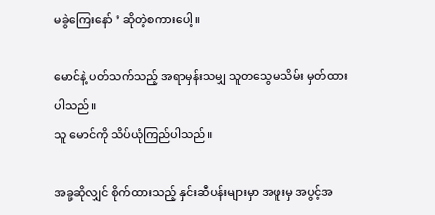မခွဲကြေးနော် ’ ဆိုတဲ့စကားပေါ့။

မောင်နဲ့ ပတ်သက်သည့် အရာမှန်းသမျှ သူတသွေမသိမ်း မှတ်ထားပါ‌သည်။
သူ မောင်ကို သိပ်ယုံကြည်ပါသည်။

အခု့ဆိုလျှင် စိုက်ထားသည့် နှင်းဆီပန်းများမှာ အဖူးမှ အပွင့်အ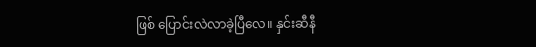ဖြစ် ပြောင်းလဲလာခဲ့ပြီလေ။ နှင်းဆီနီ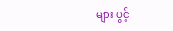များ ပွင့်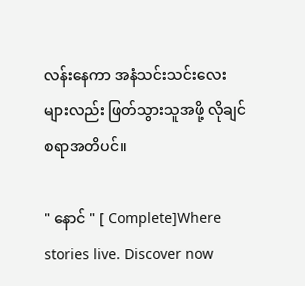လန်းနေကာ အနံသင်းသင်းလေးများလည်း ဖြတ်သွားသူအဖို့ လိုချင်စရာအတိပင်။

" နောင် " [ Complete]Where stories live. Discover now